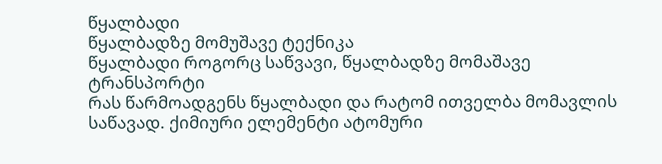წყალბადი
წყალბადზე მომუშავე ტექნიკა
წყალბადი როგორც საწვავი, წყალბადზე მომაშავე ტრანსპორტი
რას წარმოადგენს წყალბადი და რატომ ითველბა მომავლის საწავად. ქიმიური ელემენტი ატომური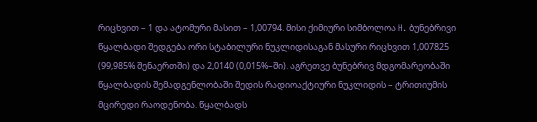რიცხვით – 1 და ატომური მასით – 1,00794. მისი ქიმიური სიმბოლოა H. ბუნებრივი წყალბადი შედგება ორი სტაბილური ნუკლიდისაგან მასური რიცხვით 1,007825 (99,985% შენაერთში) და 2,0140 (0,015%–ში). აგრეთვე ბუნებრივ მდგომარეობაში წყალბადის შემადგენლობაში შედის რადიოაქტიური ნუკლიდის – ტრითიუმის მცირედი რაოდენობა. წყალბადს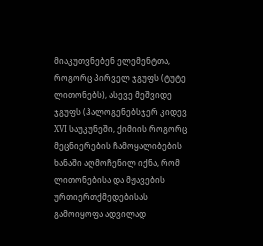მიაკუთვნებენ ელემენტთა, როგორც პირველ ჯგუფს (ტუტე ლითონებს), ასევე მეშვიდე ჯგუფს (ჰალოგენებსჯერ კიდევ XVI საუკუნეში, ქიმიის როგორც მეცნიერების ჩამოყალიბების ხანაში აღმოჩენილ იქნა, რომ ლითონებისა და მჟავების ურთიერთქმედებისას გამოიყოფა ადვილად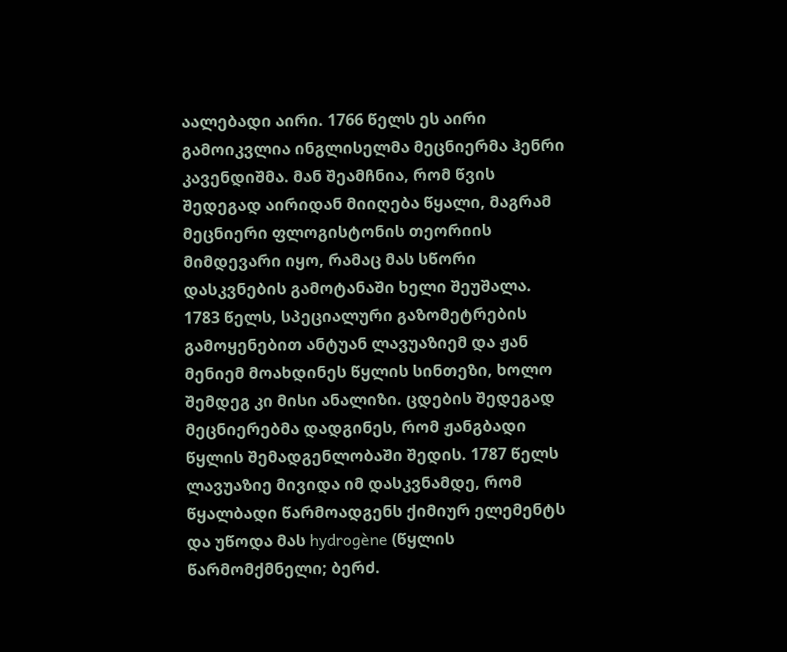აალებადი აირი. 1766 წელს ეს აირი გამოიკვლია ინგლისელმა მეცნიერმა ჰენრი კავენდიშმა. მან შეამჩნია, რომ წვის შედეგად აირიდან მიიღება წყალი, მაგრამ მეცნიერი ფლოგისტონის თეორიის მიმდევარი იყო, რამაც მას სწორი დასკვნების გამოტანაში ხელი შეუშალა.
1783 წელს, სპეციალური გაზომეტრების გამოყენებით ანტუან ლავუაზიემ და ჟან მენიემ მოახდინეს წყლის სინთეზი, ხოლო შემდეგ კი მისი ანალიზი. ცდების შედეგად მეცნიერებმა დადგინეს, რომ ჟანგბადი წყლის შემადგენლობაში შედის. 1787 წელს ლავუაზიე მივიდა იმ დასკვნამდე, რომ წყალბადი წარმოადგენს ქიმიურ ელემენტს და უწოდა მას hydrogène (წყლის წარმომქმნელი; ბერძ.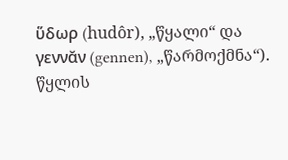ὕδωρ (hudôr), „წყალი“ და γεννᾰν (gennen), „წარმოქმნა“). წყლის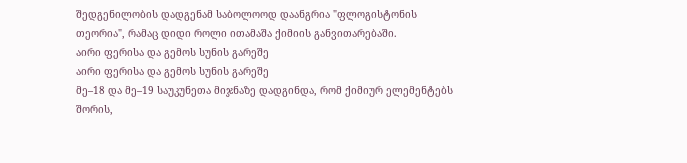შედგენილობის დადგენამ საბოლოოდ დაანგრია "ფლოგისტონის თეორია", რამაც დიდი როლი ითამაშა ქიმიის განვითარებაში.
აირი ფერისა და გემოს სუნის გარეშე
აირი ფერისა და გემოს სუნის გარეშე
მე–18 და მე–19 საუკუნეთა მიჯნაზე დადგინდა, რომ ქიმიურ ელემენტებს შორის,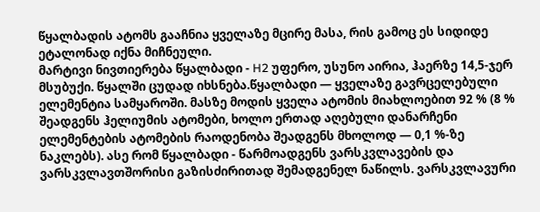წყალბადის ატომს გააჩნია ყველაზე მცირე მასა, რის გამოც ეს სიდიდე ეტალონად იქნა მიჩნეული.
მარტივი ნივთიერება წყალბადი - H2 უფერო, უსუნო აირია, ჰაერზე 14,5-ჯერ მსუბუქი. წყალში ცუდად იხსნება.წყალბადი — ყველაზე გავრცელებული ელემენტია სამყაროში. მასზე მოდის ყველა ატომის მიახლოებით 92 % (8 % შეადგენს ჰელიუმის ატომები, ხოლო ერთად აღებული დანარჩენი ელემენტების ატომების რაოდენობა შეადგენს მხოლოდ — 0,1 %-ზე ნაკლებს). ასე რომ წყალბადი - წარმოადგენს ვარსკვლავების და ვარსკვლავთშორისი გაზისძირითად შემადგენელ ნაწილს. ვარსკვლავური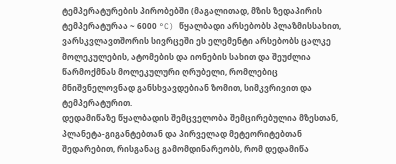ტემპერატურების პირობებში (მაგალითად, მზის ზედაპირის ტემპერატურაა ~ 6000 °C) წყალბადი არსებობს პლაზმისსახით, ვარსკვლავთშორის სივრცეში ეს ელემენტი არსებობს ცალკე მოლეკულების, ატომების და იონების სახით და შეუძლია წარმოქმნას მოლეკულური ღრუბელი, რომლებიც მნიშვნელოვნად განსხვავდებიან ზომით, სიმკვრივით და ტემპერატურით.
დედამიწაზე წყალბადის შემცველობა შემცირებულია მზესთან, პლანეტა-გიგანტებთან და პირველად მეტეორიტებთან შედარებით, რისგანაც გამომდინარეობს, რომ დედამიწა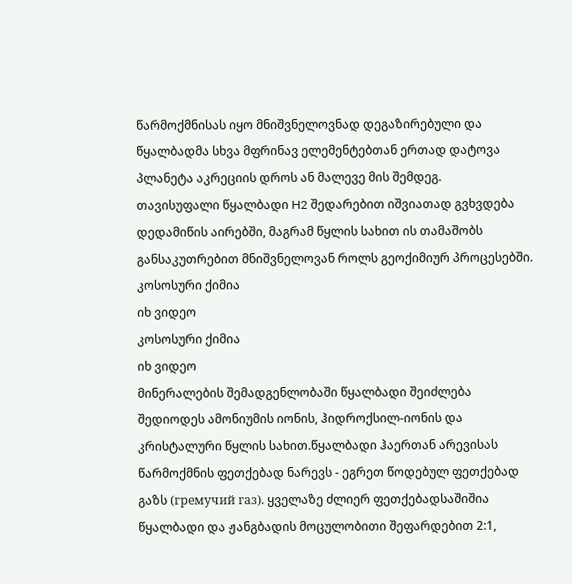წარმოქმნისას იყო მნიშვნელოვნად დეგაზირებული და წყალბადმა სხვა მფრინავ ელემენტებთან ერთად დატოვა პლანეტა აკრეციის დროს ან მალევე მის შემდეგ.
თავისუფალი წყალბადი H2 შედარებით იშვიათად გვხვდება დედამიწის აირებში, მაგრამ წყლის სახით ის თამაშობს განსაკუთრებით მნიშვნელოვან როლს გეოქიმიურ პროცესებში.
კოსოსური ქიმია
იხ ვიდეო
კოსოსური ქიმია
იხ ვიდეო
მინერალების შემადგენლობაში წყალბადი შეიძლება შედიოდეს ამონიუმის იონის, ჰიდროქსილ-იონის და კრისტალური წყლის სახით.წყალბადი ჰაერთან არევისას წარმოქმნის ფეთქებად ნარევს - ეგრეთ წოდებულ ფეთქებად გაზს (гремучий газ). ყველაზე ძლიერ ფეთქებადსაშიშია წყალბადი და ჟანგბადის მოცულობითი შეფარდებით 2:1,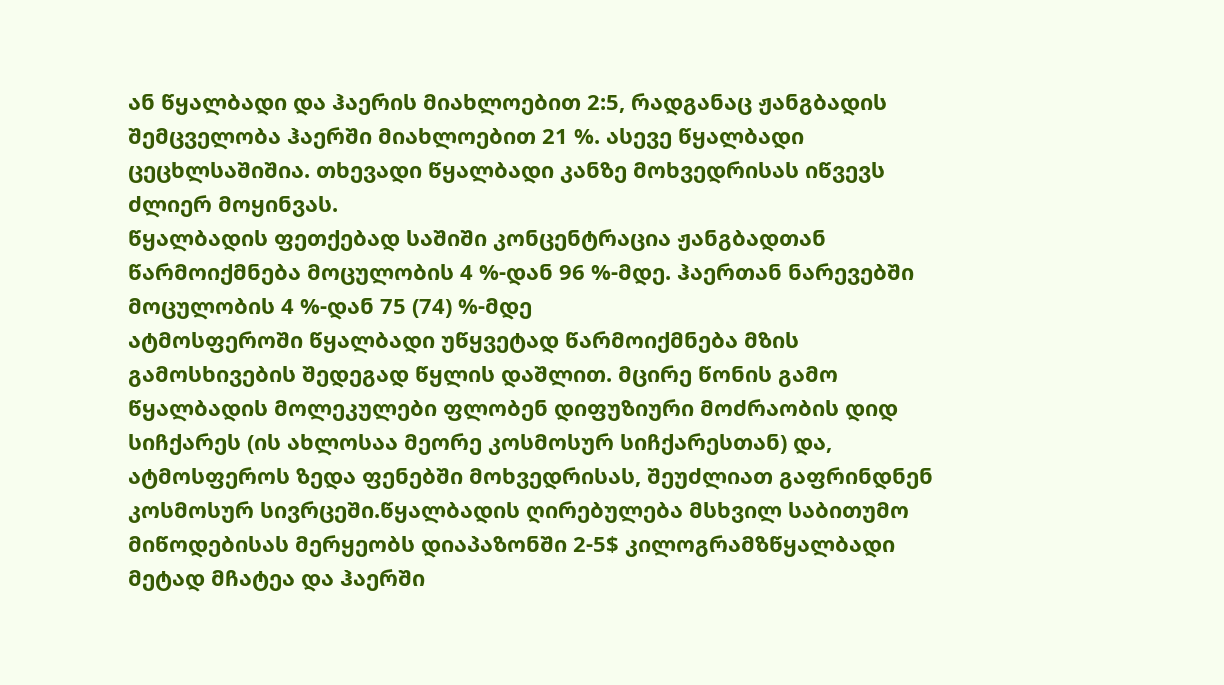ან წყალბადი და ჰაერის მიახლოებით 2:5, რადგანაც ჟანგბადის შემცველობა ჰაერში მიახლოებით 21 %. ასევე წყალბადი ცეცხლსაშიშია. თხევადი წყალბადი კანზე მოხვედრისას იწვევს ძლიერ მოყინვას.
წყალბადის ფეთქებად საშიში კონცენტრაცია ჟანგბადთან წარმოიქმნება მოცულობის 4 %-დან 96 %-მდე. ჰაერთან ნარევებში მოცულობის 4 %-დან 75 (74) %-მდე
ატმოსფეროში წყალბადი უწყვეტად წარმოიქმნება მზის გამოსხივების შედეგად წყლის დაშლით. მცირე წონის გამო წყალბადის მოლეკულები ფლობენ დიფუზიური მოძრაობის დიდ სიჩქარეს (ის ახლოსაა მეორე კოსმოსურ სიჩქარესთან) და, ატმოსფეროს ზედა ფენებში მოხვედრისას, შეუძლიათ გაფრინდნენ კოსმოსურ სივრცეში.წყალბადის ღირებულება მსხვილ საბითუმო მიწოდებისას მერყეობს დიაპაზონში 2-5$ კილოგრამზწყალბადი მეტად მჩატეა და ჰაერში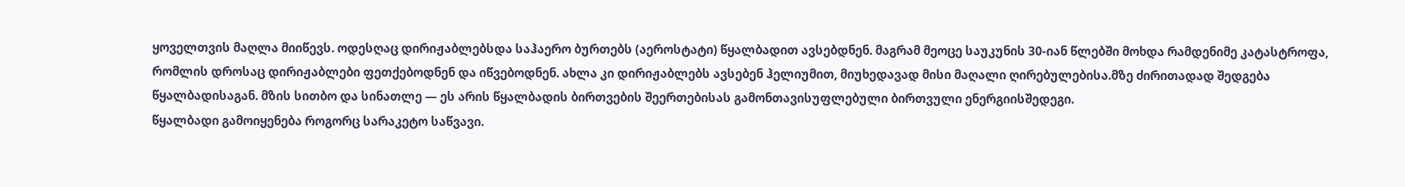ყოველთვის მაღლა მიიწევს. ოდესღაც დირიჟაბლებსდა საჰაერო ბურთებს (აეროსტატი) წყალბადით ავსებდნენ. მაგრამ მეოცე საუკუნის 30-იან წლებში მოხდა რამდენიმე კატასტროფა, რომლის დროსაც დირიჟაბლები ფეთქებოდნენ და იწვებოდნენ. ახლა კი დირიჟაბლებს ავსებენ ჰელიუმით, მიუხედავად მისი მაღალი ღირებულებისა.მზე ძირითადად შედგება წყალბადისაგან. მზის სითბო და სინათლე — ეს არის წყალბადის ბირთვების შეერთებისას გამონთავისუფლებული ბირთვული ენერგიისშედეგი.
წყალბადი გამოიყენება როგორც სარაკეტო საწვავი.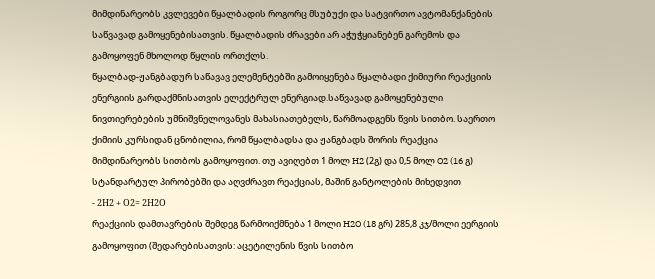მიმდინარეობს კვლევები წყალბადის როგორც მსუბუქი და სატვირთო ავტომანქანების საწვავად გამოყენებისათვის. წყალბადის ძრავები არ აჭუჭყიანებენ გარემოს და გამოყოფენ მხოლოდ წყლის ორთქლს.
წყალბად-ჟანგბადურ საწავავ ელემენტებში გამოიყენება წყალბადი ქიმიური რეაქციის ენერგიის გარდაქმნისათვის ელექტრულ ენერგიად.საწვავად გამოყენებული ნივთიერებების უმნიშვნელოვანეს მახასიათებელს, წარმოადგენს წვის სითბო. საერთო ქიმიის კურსიდან ცნობილია, რომ წყალბადსა და ჟანგბადს შორის რეაქცია მიმდინარეობს სითბოს გამოყოფით. თუ ავიღებთ 1 მოლ H2 (2გ) და 0,5 მოლ O2 (16 გ) სტანდარტულ პირობებში და აღვძრავთ რეაქციას, მაშინ განტოლების მიხედვით
- 2Н2 + О2= 2Н2О
რეაქციის დამთავრების შემდეგ წარმოიქმნება 1 მოლი H2O (18 გრ) 285,8 კჯ/მოლი ეერგიის გამოყოფით (შედარებისათვის: აცეტილენის წვის სითბო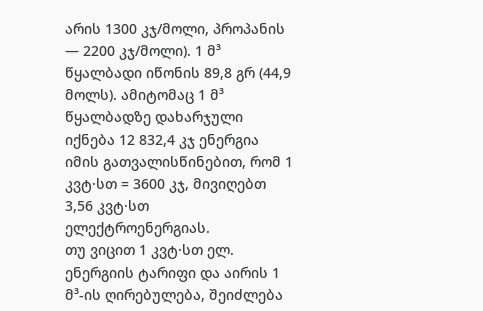არის 1300 კჯ/მოლი, პროპანის — 2200 კჯ/მოლი). 1 მ³ წყალბადი იწონის 89,8 გრ (44,9 მოლს). ამიტომაც 1 მ³ წყალბადზე დახარჯული იქნება 12 832,4 კჯ ენერგია იმის გათვალისწინებით, რომ 1 კვტ·სთ = 3600 კჯ, მივიღებთ 3,56 კვტ·სთ ელექტროენერგიას.
თუ ვიცით 1 კვტ·სთ ელ. ენერგიის ტარიფი და აირის 1 მ³-ის ღირებულება, შეიძლება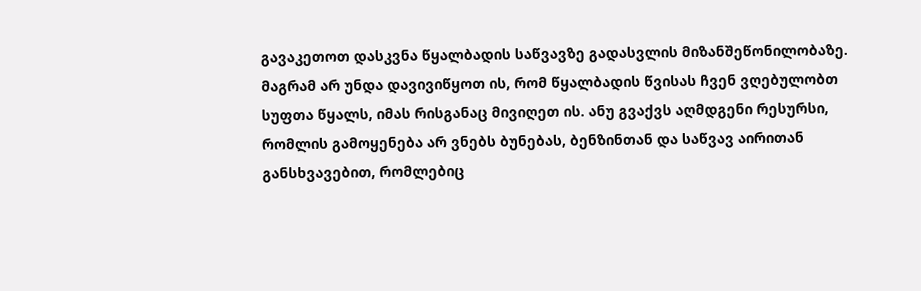გავაკეთოთ დასკვნა წყალბადის საწვავზე გადასვლის მიზანშეწონილობაზე.
მაგრამ არ უნდა დავივიწყოთ ის, რომ წყალბადის წვისას ჩვენ ვღებულობთ სუფთა წყალს, იმას რისგანაც მივიღეთ ის. ანუ გვაქვს აღმდგენი რესურსი, რომლის გამოყენება არ ვნებს ბუნებას, ბენზინთან და საწვავ აირითან განსხვავებით, რომლებიც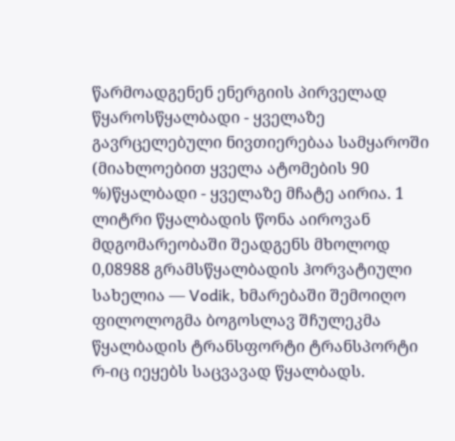წარმოადგენენ ენერგიის პირველად წყაროსწყალბადი - ყველაზე გავრცელებული ნივთიერებაა სამყაროში (მიახლოებით ყველა ატომების 90 %)წყალბადი - ყველაზე მჩატე აირია. 1 ლიტრი წყალბადის წონა აიროვან მდგომარეობაში შეადგენს მხოლოდ 0,08988 გრამსწყალბადის ჰორვატიული სახელია — Vodik, ხმარებაში შემოიღო ფილოლოგმა ბოგოსლავ შჩულეკმა
წყალბადის ტრანსფორტი ტრანსპორტი რ-იც იეყებს საცვავად წყალბადს.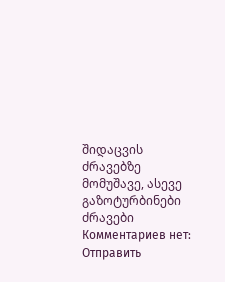შიდაცვის ძრავებზე მომუშავე, ასევე გაზოტურბინები ძრავები
Комментариев нет:
Отправить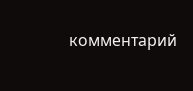комментарий